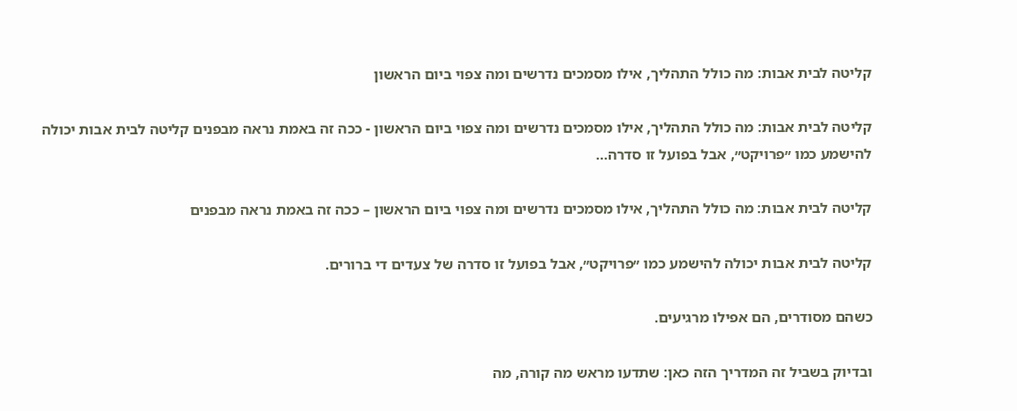קליטה לבית אבות: מה כולל התהליך, אילו מסמכים נדרשים ומה צפוי ביום הראשון

קליטה לבית אבות: מה כולל התהליך, אילו מסמכים נדרשים ומה צפוי ביום הראשון - ככה זה באמת נראה מבפנים קליטה לבית אבות יכולה להישמע כמו ״פרויקט״, אבל בפועל זו סדרה…

קליטה לבית אבות: מה כולל התהליך, אילו מסמכים נדרשים ומה צפוי ביום הראשון – ככה זה באמת נראה מבפנים

קליטה לבית אבות יכולה להישמע כמו ״פרויקט״, אבל בפועל זו סדרה של צעדים די ברורים.

כשהם מסודרים, הם אפילו מרגיעים.

ובדיוק בשביל זה המדריך הזה כאן: שתדעו מראש מה קורה, מה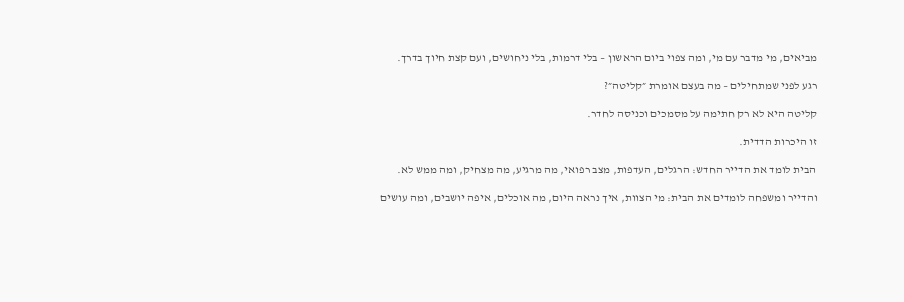מביאים, מי מדבר עם מי, ומה צפוי ביום הראשון – בלי דרמות, בלי ניחושים, ועם קצת חיוך בדרך.

רגע לפני שמתחילים – מה בעצם אומרת ״קליטה״?

קליטה היא לא רק חתימה על מסמכים וכניסה לחדר.

זו היכרות הדדית.

הבית לומד את הדייר החדש: הרגלים, העדפות, מצב רפואי, מה מרגיע, מה מצחיק, ומה ממש לא.

והדייר ומשפחה לומדים את הבית: מי הצוות, איך נראה היום, מה אוכלים, איפה יושבים, ומה עושים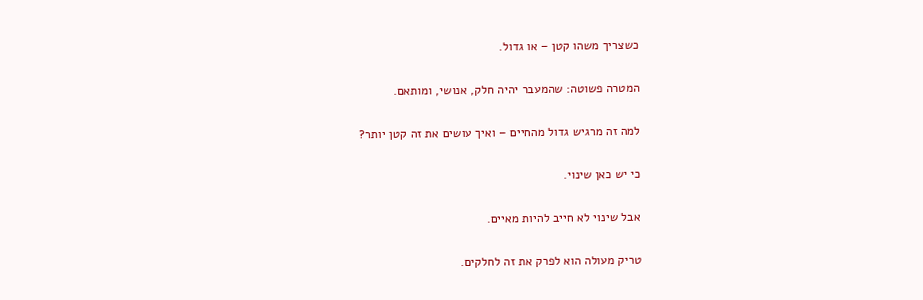כשצריך משהו קטן – או גדול.

המטרה פשוטה: שהמעבר יהיה חלק, אנושי, ומותאם.

למה זה מרגיש גדול מהחיים – ואיך עושים את זה קטן יותר?

כי יש כאן שינוי.

אבל שינוי לא חייב להיות מאיים.

טריק מעולה הוא לפרק את זה לחלקים.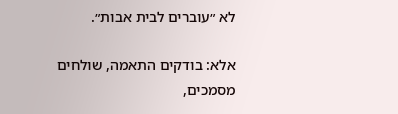לא ״עוברים לבית אבות״.

אלא: בודקים התאמה, שולחים מסמכים,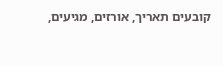קובעים תאריך, אורזים, מגיעים,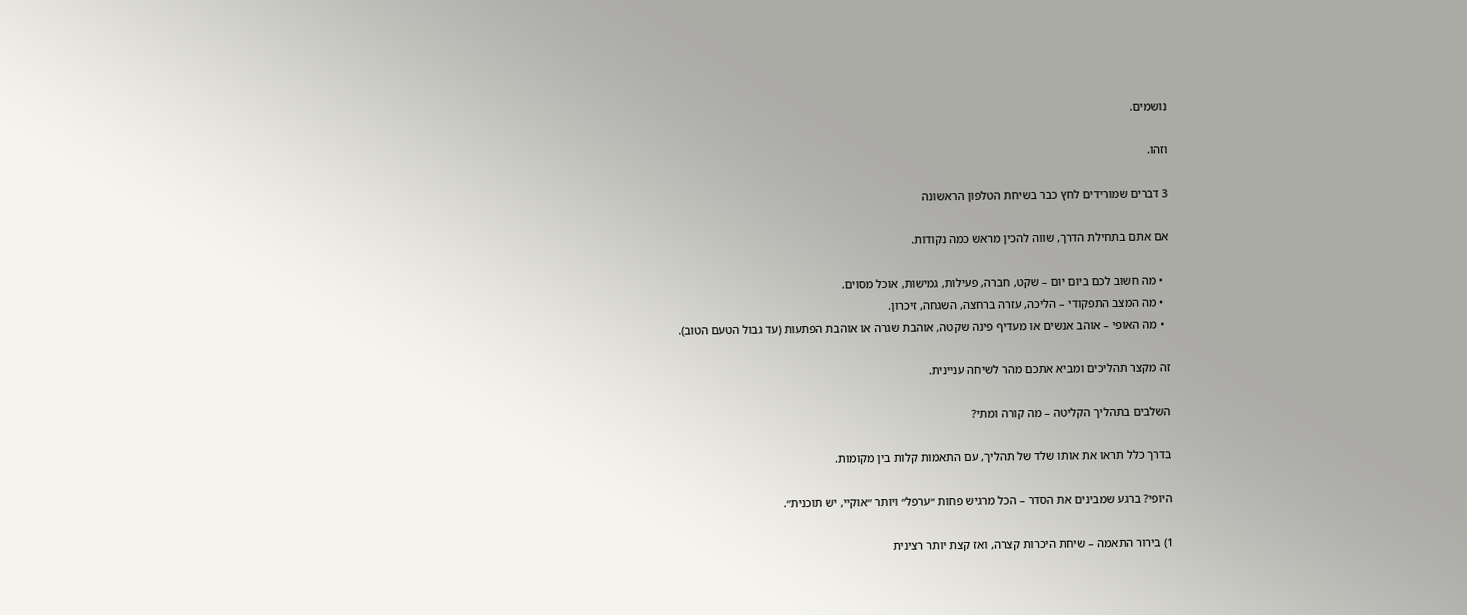נושמים.

וזהו.

3 דברים שמורידים לחץ כבר בשיחת הטלפון הראשונה

אם אתם בתחילת הדרך, שווה להכין מראש כמה נקודות.

  • מה חשוב לכם ביום יום – שקט, חברה, פעילות, גמישות, אוכל מסוים.
  • מה המצב התפקודי – הליכה, עזרה ברחצה, השגחה, זיכרון.
  • מה האופי – אוהב אנשים או מעדיף פינה שקטה, אוהבת שגרה או אוהבת הפתעות (עד גבול הטעם הטוב).

זה מקצר תהליכים ומביא אתכם מהר לשיחה עניינית.

השלבים בתהליך הקליטה – מה קורה ומתי?

בדרך כלל תראו את אותו שלד של תהליך, עם התאמות קלות בין מקומות.

היופי? ברגע שמבינים את הסדר – הכל מרגיש פחות ״ערפל״ ויותר ״אוקיי, יש תוכנית״.

1) בירור התאמה – שיחת היכרות קצרה, ואז קצת יותר רצינית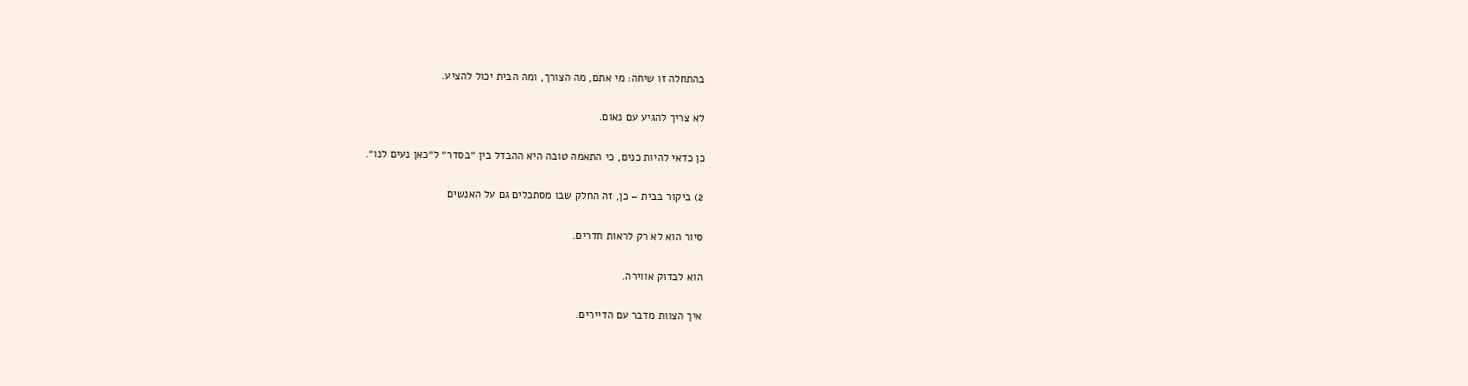בהתחלה זו שיחה: מי אתם, מה הצורך, ומה הבית יכול להציע.

לא צריך להגיע עם נאום.

כן כדאי להיות כנים, כי התאמה טובה היא ההבדל בין ״בסדר״ ל״כאן נעים לנו״.

2) ביקור בבית – כן, זה החלק שבו מסתכלים גם על האנשים

סיור הוא לא רק לראות חדרים.

הוא לבדוק אווירה.

איך הצוות מדבר עם הדיירים.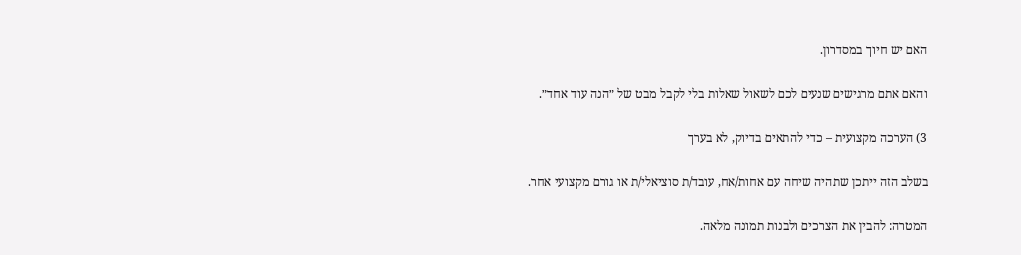האם יש חיוך במסדרון.

והאם אתם מרגישים שנעים לכם לשאול שאלות בלי לקבל מבט של ״הנה עוד אחד״.

3) הערכה מקצועית – כדי להתאים בדיוק, לא בערך

בשלב הזה ייתכן שתהיה שיחה עם אחות/אח, עובד/ת סוציאלי/ת או גורם מקצועי אחר.

המטרה: להבין את הצרכים ולבנות תמונה מלאה.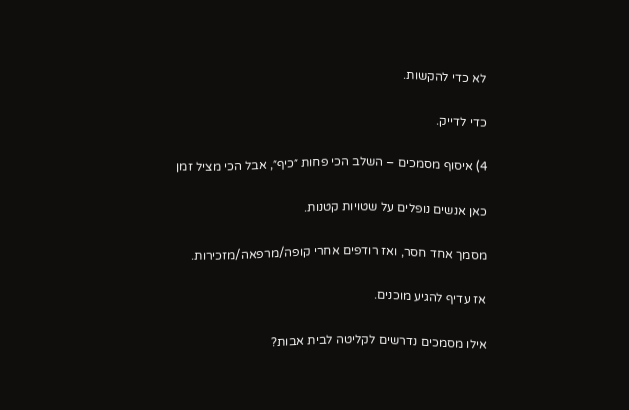לא כדי להקשות.

כדי לדייק.

4) איסוף מסמכים – השלב הכי פחות ״כיף״, אבל הכי מציל זמן

כאן אנשים נופלים על שטויות קטנות.

מסמך אחד חסר, ואז רודפים אחרי קופה/מרפאה/מזכירות.

אז עדיף להגיע מוכנים.

אילו מסמכים נדרשים לקליטה לבית אבות?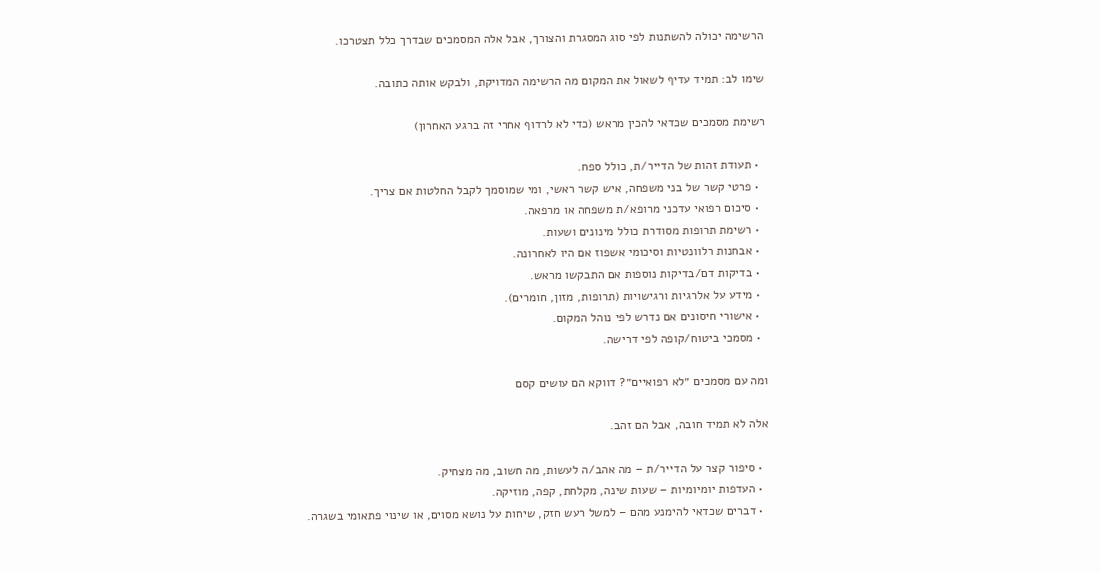הרשימה יכולה להשתנות לפי סוג המסגרת והצורך, אבל אלה המסמכים שבדרך כלל תצטרכו.

שימו לב: תמיד עדיף לשאול את המקום מה הרשימה המדויקת, ולבקש אותה כתובה.

רשימת מסמכים שכדאי להכין מראש (כדי לא לרדוף אחרי זה ברגע האחרון)

  • תעודת זהות של הדייר/ת, כולל ספח.
  • פרטי קשר של בני משפחה, איש קשר ראשי, ומי שמוסמך לקבל החלטות אם צריך.
  • סיכום רפואי עדכני מרופא/ת משפחה או מרפאה.
  • רשימת תרופות מסודרת כולל מינונים ושעות.
  • אבחנות רלוונטיות וסיכומי אשפוז אם היו לאחרונה.
  • בדיקות דם/בדיקות נוספות אם התבקשו מראש.
  • מידע על אלרגיות ורגישויות (תרופות, מזון, חומרים).
  • אישורי חיסונים אם נדרש לפי נוהל המקום.
  • מסמכי ביטוח/קופה לפי דרישה.

ומה עם מסמכים ״לא רפואיים״? דווקא הם עושים קסם

אלה לא תמיד חובה, אבל הם זהב.

  • סיפור קצר על הדייר/ת – מה אהב/ה לעשות, מה חשוב, מה מצחיק.
  • העדפות יומיומיות – שעות שינה, מקלחת, קפה, מוזיקה.
  • דברים שכדאי להימנע מהם – למשל רעש חזק, שיחות על נושא מסוים, או שינוי פתאומי בשגרה.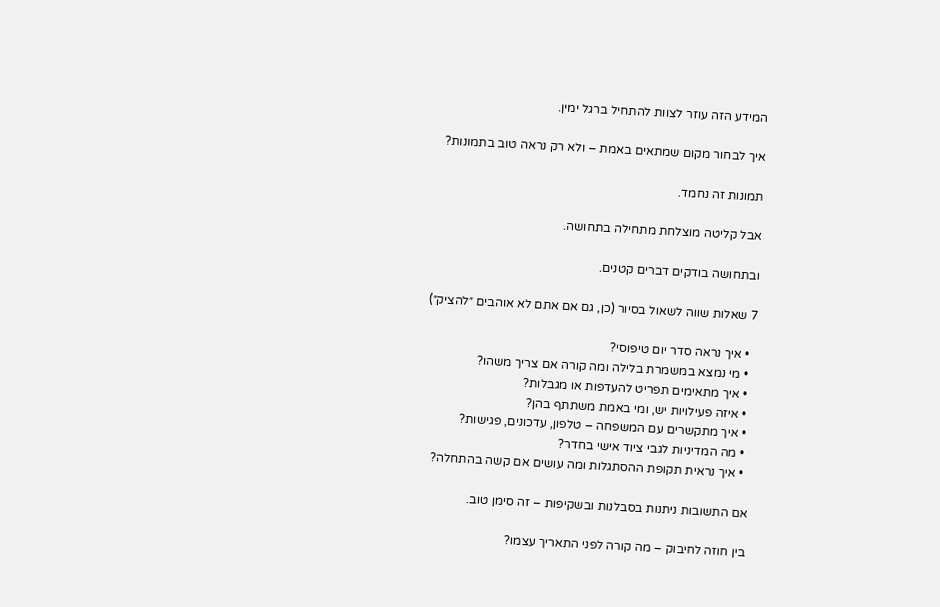המידע הזה עוזר לצוות להתחיל ברגל ימין.

איך לבחור מקום שמתאים באמת – ולא רק נראה טוב בתמונות?

תמונות זה נחמד.

אבל קליטה מוצלחת מתחילה בתחושה.

ובתחושה בודקים דברים קטנים.

7 שאלות שווה לשאול בסיור (כן, גם אם אתם לא אוהבים ״להציק״)

  • איך נראה סדר יום טיפוסי?
  • מי נמצא במשמרת בלילה ומה קורה אם צריך משהו?
  • איך מתאימים תפריט להעדפות או מגבלות?
  • איזה פעילויות יש, ומי באמת משתתף בהן?
  • איך מתקשרים עם המשפחה – טלפון, עדכונים, פגישות?
  • מה המדיניות לגבי ציוד אישי בחדר?
  • איך נראית תקופת ההסתגלות ומה עושים אם קשה בהתחלה?

אם התשובות ניתנות בסבלנות ובשקיפות – זה סימן טוב.

בין חוזה לחיבוק – מה קורה לפני התאריך עצמו?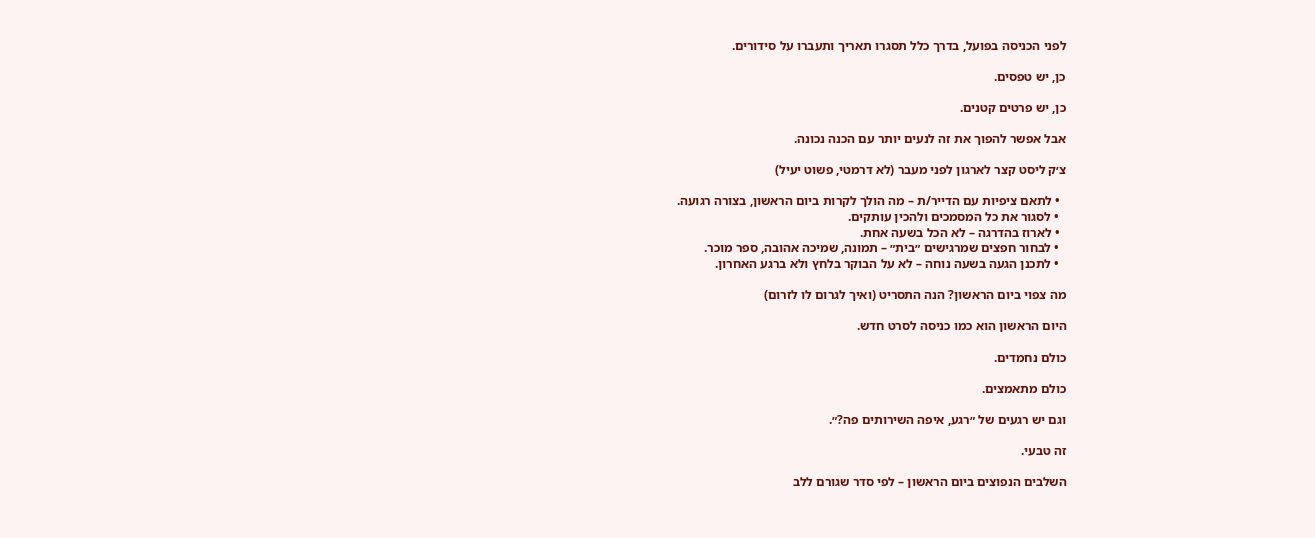לפני הכניסה בפועל, בדרך כלל תסגרו תאריך ותעברו על סידורים.

כן, יש טפסים.

כן, יש פרטים קטנים.

אבל אפשר להפוך את זה לנעים יותר עם הכנה נכונה.

צ׳ק ליסט קצר לארגון לפני מעבר (לא דרמטי, פשוט יעיל)

  • לתאם ציפיות עם הדייר/ת – מה הולך לקרות ביום הראשון, בצורה רגועה.
  • לסגור את כל המסמכים ולהכין עותקים.
  • לארוז בהדרגה – לא הכל בשעה אחת.
  • לבחור חפצים שמרגישים ״בית״ – תמונה, שמיכה אהובה, ספר מוכר.
  • לתכנן הגעה בשעה נוחה – לא על הבוקר בלחץ ולא ברגע האחרון.

מה צפוי ביום הראשון? הנה התסריט (ואיך לגרום לו לזרום)

היום הראשון הוא כמו כניסה לסרט חדש.

כולם נחמדים.

כולם מתאמצים.

וגם יש רגעים של ״רגע, איפה השירותים פה?״.

זה טבעי.

השלבים הנפוצים ביום הראשון – לפי סדר שגורם ללב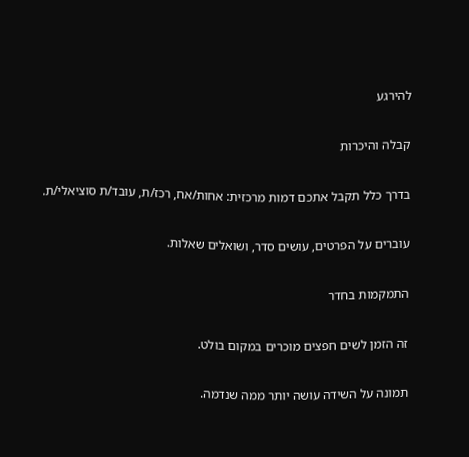להירגע

קבלה והיכרות

בדרך כלל תקבל אתכם דמות מרכזית: אחות/אח, רכז/ת, עובד/ת סוציאלי/ת.

עוברים על הפרטים, עושים סדר, ושואלים שאלות.

התמקמות בחדר

זה הזמן לשים חפצים מוכרים במקום בולט.

תמונה על השידה עושה יותר ממה שנדמה.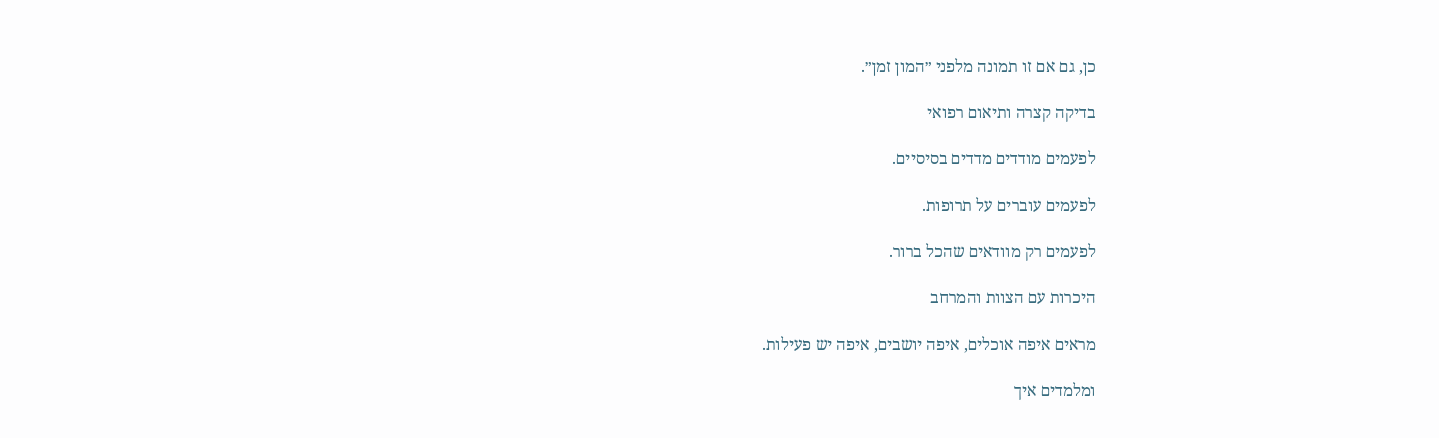כן, גם אם זו תמונה מלפני ״המון זמן״.

בדיקה קצרה ותיאום רפואי

לפעמים מודדים מדדים בסיסיים.

לפעמים עוברים על תרופות.

לפעמים רק מוודאים שהכל ברור.

היכרות עם הצוות והמרחב

מראים איפה אוכלים, איפה יושבים, איפה יש פעילות.

ומלמדים איך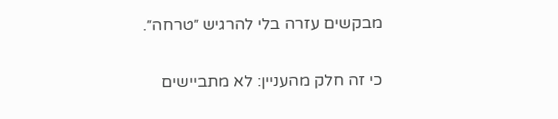מבקשים עזרה בלי להרגיש ״טרחה״.

כי זה חלק מהעניין: לא מתביישים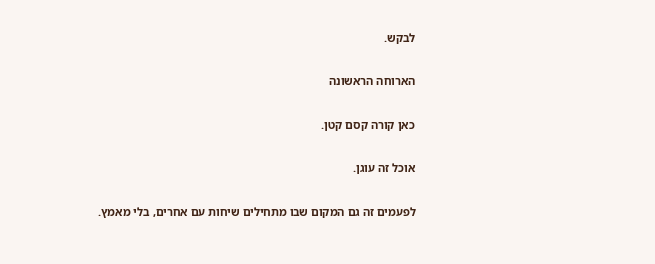לבקש.

הארוחה הראשונה

כאן קורה קסם קטן.

אוכל זה עוגן.

לפעמים זה גם המקום שבו מתחילים שיחות עם אחרים, בלי מאמץ.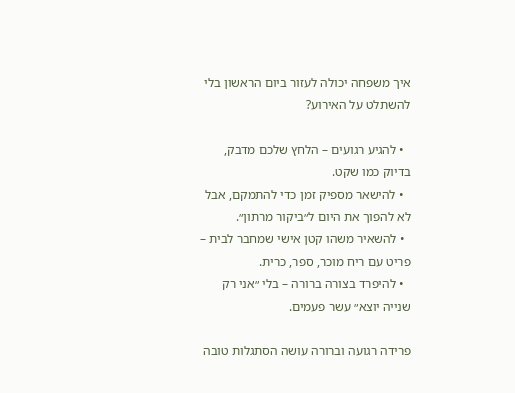איך משפחה יכולה לעזור ביום הראשון בלי להשתלט על האירוע?

  • להגיע רגועים – הלחץ שלכם מדבק, בדיוק כמו שקט.
  • להישאר מספיק זמן כדי להתמקם, אבל לא להפוך את היום ל״ביקור מרתון״.
  • להשאיר משהו קטן אישי שמחבר לבית – פריט עם ריח מוכר, ספר, כרית.
  • להיפרד בצורה ברורה – בלי ״אני רק שנייה יוצא״ עשר פעמים.

פרידה רגועה וברורה עושה הסתגלות טובה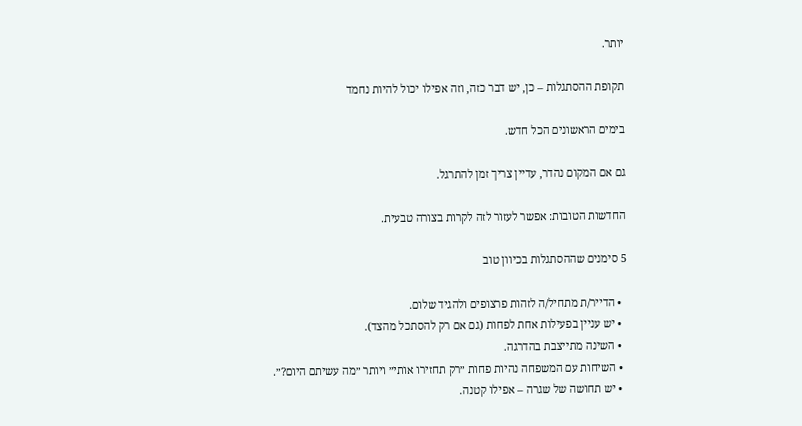יותר.

תקופת ההסתגלות – כן, יש דבר כזה, וזה אפילו יכול להיות נחמד

בימים הראשונים הכל חדש.

גם אם המקום נהדר, עדיין צריך זמן להתרגל.

החדשות הטובות: אפשר לעזור לזה לקרות בצורה טבעית.

5 סימנים שההסתגלות בכיוון טוב

  • הדייר/ת מתחיל/ה לזהות פרצופים ולהגיד שלום.
  • יש עניין בפעילות אחת לפחות (גם אם רק להסתכל מהצד).
  • השינה מתייצבת בהדרגה.
  • השיחות עם המשפחה נהיות פחות ״רק תחזירו אותי״ ויותר ״מה עשיתם היום?״.
  • יש תחושה של שגרה – אפילו קטנה.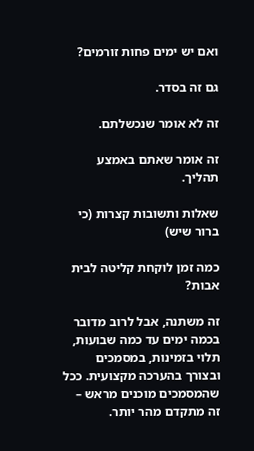ואם יש ימים פחות זורמים?

גם זה בסדר.

זה לא אומר שנכשלתם.

זה אומר שאתם באמצע תהליך.

שאלות ותשובות קצרות (כי ברור שיש)

כמה זמן לוקחת קליטה לבית אבות?

זה משתנה, אבל לרוב מדובר בכמה ימים עד כמה שבועות, תלוי בזמינות, במסמכים ובצורך בהערכה מקצועית. ככל שהמסמכים מוכנים מראש – זה מתקדם מהר יותר.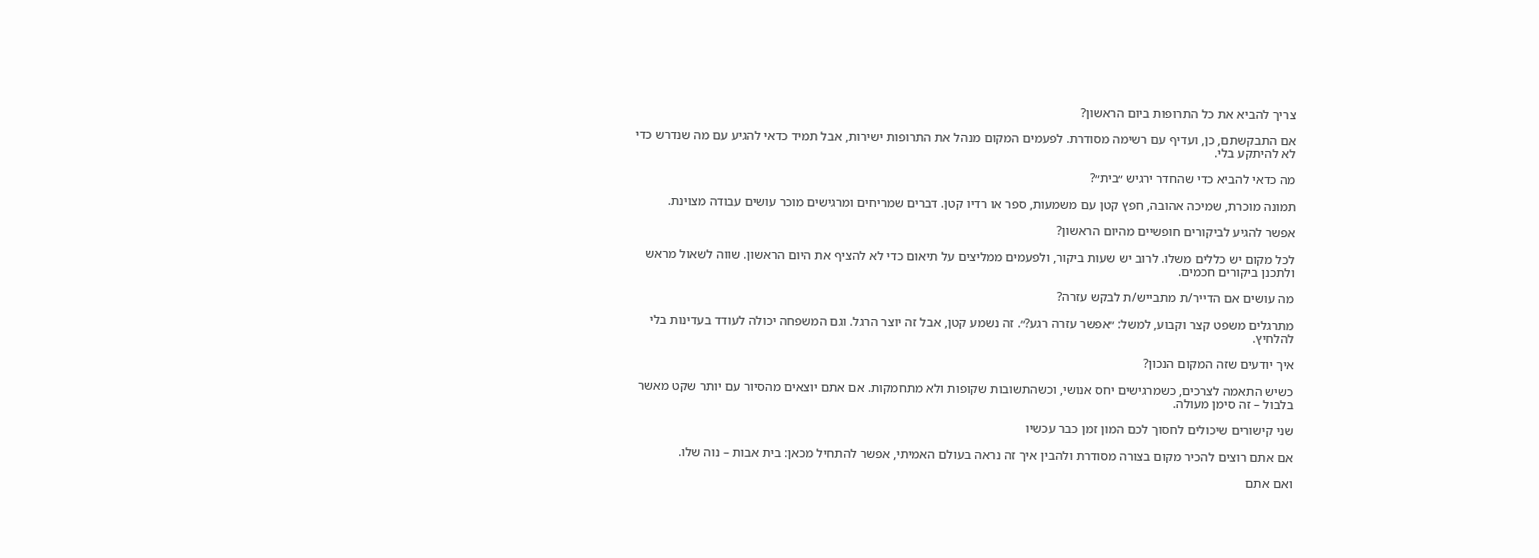צריך להביא את כל התרופות ביום הראשון?

אם התבקשתם, כן, ועדיף עם רשימה מסודרת. לפעמים המקום מנהל את התרופות ישירות, אבל תמיד כדאי להגיע עם מה שנדרש כדי לא להיתקע בלי.

מה כדאי להביא כדי שהחדר ירגיש ״בית״?

תמונה מוכרת, שמיכה אהובה, חפץ קטן עם משמעות, ספר או רדיו קטן. דברים שמריחים ומרגישים מוכר עושים עבודה מצוינת.

אפשר להגיע לביקורים חופשיים מהיום הראשון?

לכל מקום יש כללים משלו. לרוב יש שעות ביקור, ולפעמים ממליצים על תיאום כדי לא להציף את היום הראשון. שווה לשאול מראש ולתכנן ביקורים חכמים.

מה עושים אם הדייר/ת מתבייש/ת לבקש עזרה?

מתרגלים משפט קצר וקבוע, למשל: ״אפשר עזרה רגע?״. זה נשמע קטן, אבל זה יוצר הרגל. וגם המשפחה יכולה לעודד בעדינות בלי להלחיץ.

איך יודעים שזה המקום הנכון?

כשיש התאמה לצרכים, כשמרגישים יחס אנושי, וכשהתשובות שקופות ולא מתחמקות. אם אתם יוצאים מהסיור עם יותר שקט מאשר בלבול – זה סימן מעולה.

שני קישורים שיכולים לחסוך לכם המון זמן כבר עכשיו

אם אתם רוצים להכיר מקום בצורה מסודרת ולהבין איך זה נראה בעולם האמיתי, אפשר להתחיל מכאן: בית אבות – נוה שלו.

ואם אתם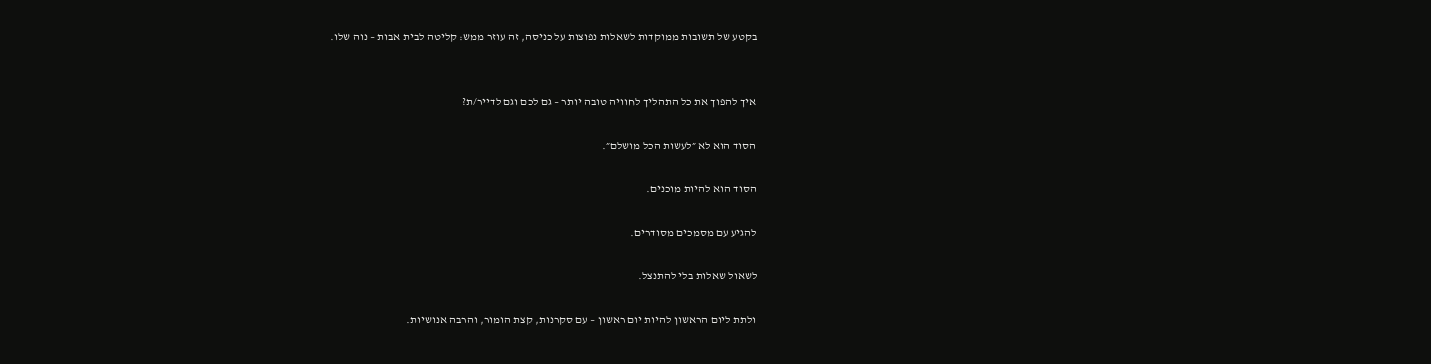בקטע של תשובות ממוקדות לשאלות נפוצות על כניסה, זה עוזר ממש: קליטה לבית אבות – נוה שלו.


איך להפוך את כל התהליך לחוויה טובה יותר – גם לכם וגם לדייר/ת?

הסוד הוא לא ״לעשות הכל מושלם״.

הסוד הוא להיות מוכנים.

להגיע עם מסמכים מסודרים.

לשאול שאלות בלי להתנצל.

ולתת ליום הראשון להיות יום ראשון – עם סקרנות, קצת הומור, והרבה אנושיות.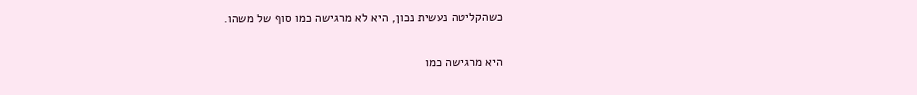כשהקליטה נעשית נכון, היא לא מרגישה כמו סוף של משהו.

היא מרגישה כמו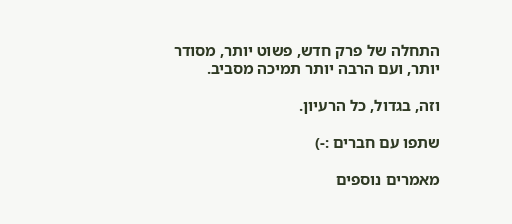התחלה של פרק חדש, פשוט יותר, מסודר יותר, ועם הרבה יותר תמיכה מסביב.

וזה, בגדול, כל הרעיון.

שתפו עם חברים :-)

מאמרים נוספים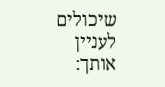שיכולים לעניין אותך: